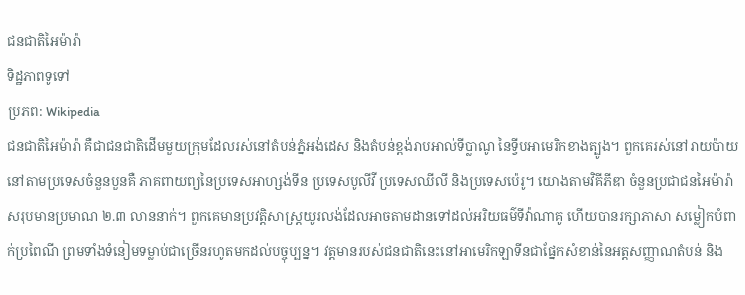ជនជាតិអៃម៉ារ៉ា
ទិដ្ឋភាពទូទៅ
ប្រភព: Wikipedia
ជនជាតិអៃម៉ារ៉ា គឺជាជនជាតិដើមមួយក្រុមដែលរស់នៅតំបន់ភ្នំអង់ដេស និងតំបន់ខ្ពង់រាបអាល់ទីប្លាណូ នៃទ្វីបអាមេរិកខាងត្បូង។ ពួកគេរស់នៅរាយប៉ាយនៅតាមប្រទេសចំនួនបួនគឺ ភាគពាយព្យនៃប្រទេសអាហ្សង់ទីន ប្រទេសបូលីវី ប្រទេសឈីលី និងប្រទេសប៉េរូ។ យោងតាមវិគីភីឌា ចំនួនប្រជាជនអៃម៉ារ៉ាសរុបមានប្រមាណ ២.៣ លាននាក់។ ពួកគេមានប្រវត្តិសាស្ត្រយូរលង់ដែលអាចតាមដានទៅដល់អរិយធម៌ទីវ៉ាណាគូ ហើយបានរក្សាភាសា សម្លៀកបំពាក់ប្រពៃណី ព្រមទាំងទំនៀមទម្លាប់ជាច្រើនរហូតមកដល់បច្ចុប្បន្ន។ វត្តមានរបស់ជនជាតិនេះនៅអាមេរិកឡាទីនជាផ្នែកសំខាន់នៃអត្តសញ្ញាណតំបន់ និង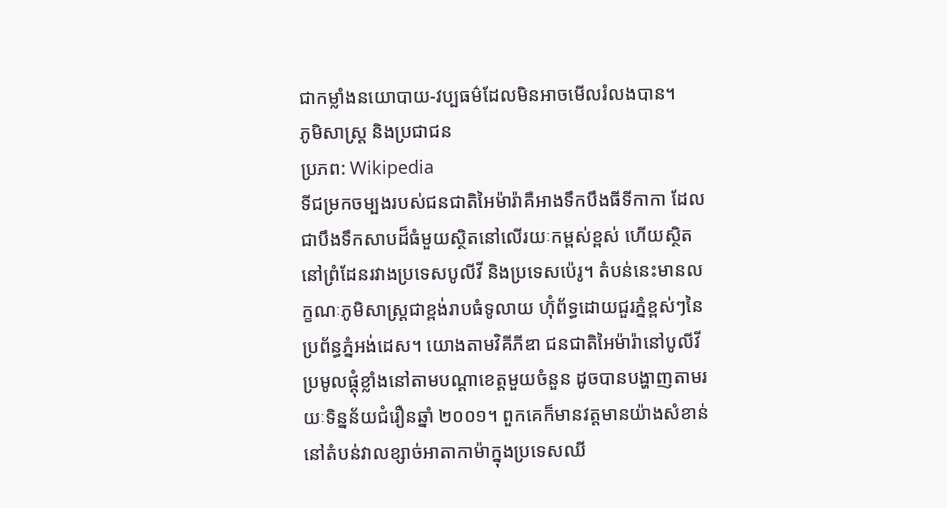ជាកម្លាំងនយោបាយ-វប្បធម៌ដែលមិនអាចមើលរំលងបាន។
ភូមិសាស្ត្រ និងប្រជាជន
ប្រភព: Wikipedia
ទីជម្រកចម្បងរបស់ជនជាតិអៃម៉ារ៉ាគឺអាងទឹកបឹងធីទីកាកា ដែលជាបឹងទឹកសាបដ៏ធំមួយស្ថិតនៅលើរយៈកម្ពស់ខ្ពស់ ហើយស្ថិតនៅព្រំដែនរវាងប្រទេសបូលីវី និងប្រទេសប៉េរូ។ តំបន់នេះមានលក្ខណៈភូមិសាស្ត្រជាខ្ពង់រាបធំទូលាយ ហ៊ុំព័ទ្ធដោយជួរភ្នំខ្ពស់ៗនៃប្រព័ន្ធភ្នំអង់ដេស។ យោងតាមវិគីភីឌា ជនជាតិអៃម៉ារ៉ានៅបូលីវីប្រមូលផ្តុំខ្លាំងនៅតាមបណ្ដាខេត្តមួយចំនួន ដូចបានបង្ហាញតាមរយៈទិន្នន័យជំរឿនឆ្នាំ ២០០១។ ពួកគេក៏មានវត្តមានយ៉ាងសំខាន់នៅតំបន់វាលខ្សាច់អាតាកាម៉ាក្នុងប្រទេសឈី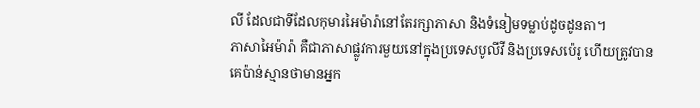លី ដែលជាទីដែលកុមារអៃម៉ារ៉ានៅតែរក្សាភាសា និងទំនៀមទម្លាប់ដូចដូនតា។
ភាសាអៃម៉ារ៉ា គឺជាភាសាផ្លូវការមួយនៅក្នុងប្រទេសបូលីវី និងប្រទេសប៉េរូ ហើយត្រូវបានគេប៉ាន់ស្មានថាមានអ្នក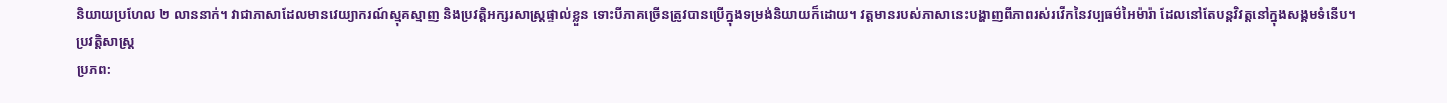និយាយប្រហែល ២ លាននាក់។ វាជាភាសាដែលមានវេយ្យាករណ៍ស្មុគស្មាញ និងប្រវត្តិអក្សរសាស្ត្រផ្ទាល់ខ្លួន ទោះបីភាគច្រើនត្រូវបានប្រើក្នុងទម្រង់និយាយក៏ដោយ។ វត្តមានរបស់ភាសានេះបង្ហាញពីភាពរស់រវើកនៃវប្បធម៌អៃម៉ារ៉ា ដែលនៅតែបន្តវិវត្តនៅក្នុងសង្គមទំនើប។
ប្រវត្តិសាស្ត្រ
ប្រភព: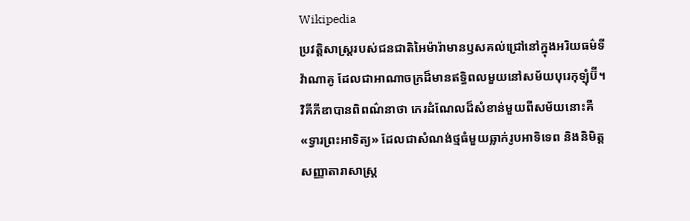Wikipedia
ប្រវត្តិសាស្ត្ររបស់ជនជាតិអៃម៉ារ៉ាមានឫសគល់ជ្រៅនៅក្នុងអរិយធម៌ទីវ៉ាណាគូ ដែលជាអាណាចក្រដ៏មានឥទ្ធិពលមួយនៅសម័យបុរេកុឡុំប៊ី។ វិគីភីឌាបានពិពណ៌នាថា កេរដំណែលដ៏សំខាន់មួយពីសម័យនោះគឺ «ទ្វារព្រះអាទិត្យ» ដែលជាសំណង់ថ្មធំមួយឆ្លាក់រូបអាទិទេព និងនិមិត្តសញ្ញាតារាសាស្ត្រ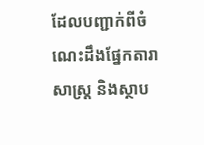ដែលបញ្ជាក់ពីចំណេះដឹងផ្នែកតារាសាស្ត្រ និងស្ថាប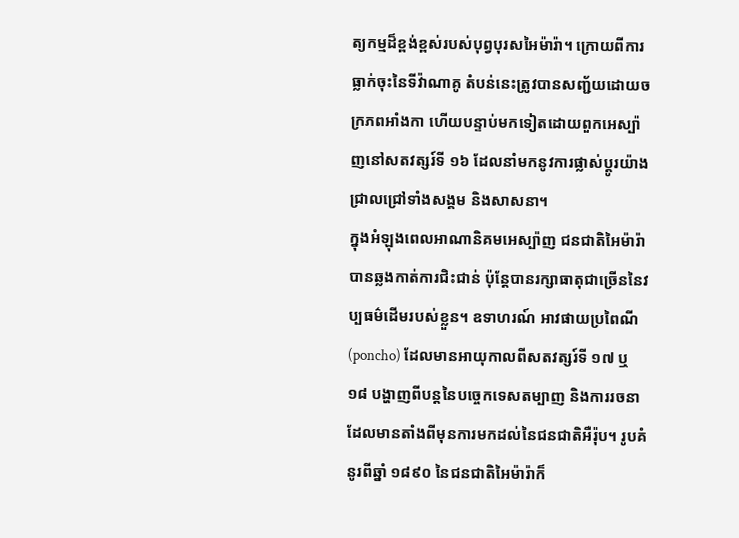ត្យកម្មដ៏ខ្ពង់ខ្ពស់របស់បុព្វបុរសអៃម៉ារ៉ា។ ក្រោយពីការធ្លាក់ចុះនៃទីវ៉ាណាគូ តំបន់នេះត្រូវបានសញ្ជ័យដោយចក្រភពអាំងកា ហើយបន្ទាប់មកទៀតដោយពួកអេស្ប៉ាញនៅសតវត្សរ៍ទី ១៦ ដែលនាំមកនូវការផ្លាស់ប្តូរយ៉ាងជ្រាលជ្រៅទាំងសង្គម និងសាសនា។
ក្នុងអំឡុងពេលអាណានិគមអេស្ប៉ាញ ជនជាតិអៃម៉ារ៉ាបានឆ្លងកាត់ការជិះជាន់ ប៉ុន្តែបានរក្សាធាតុជាច្រើននៃវប្បធម៌ដើមរបស់ខ្លួន។ ឧទាហរណ៍ អាវផាយប្រពៃណី (poncho) ដែលមានអាយុកាលពីសតវត្សរ៍ទី ១៧ ឬ ១៨ បង្ហាញពីបន្តនៃបច្ចេកទេសតម្បាញ និងការរចនាដែលមានតាំងពីមុនការមកដល់នៃជនជាតិអឺរ៉ុប។ រូបគំនូរពីឆ្នាំ ១៨៩០ នៃជនជាតិអៃម៉ារ៉ាក៏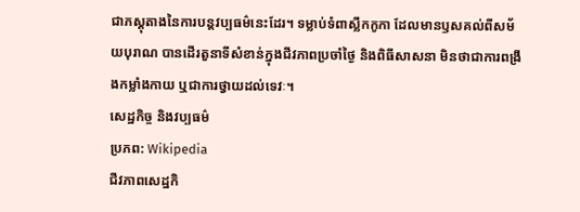ជាភស្តុតាងនៃការបន្តវប្បធម៌នេះដែរ។ ទម្លាប់ទំពាស្លឹកកូកា ដែលមានឫសគល់ពីសម័យបុរាណ បានដើរតួនាទីសំខាន់ក្នុងជីវភាពប្រចាំថ្ងៃ និងពិធីសាសនា មិនថាជាការពង្រឹងកម្លាំងកាយ ឬជាការថ្វាយដល់ទេវៈ។
សេដ្ឋកិច្ច និងវប្បធម៌
ប្រភព: Wikipedia
ជីវភាពសេដ្ឋកិ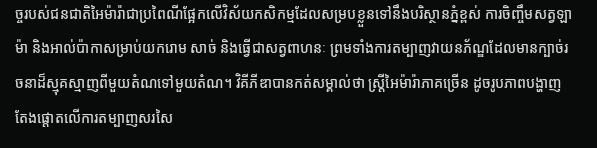ច្ចរបស់ជនជាតិអៃម៉ារ៉ាជាប្រពៃណីផ្អែកលើវិស័យកសិកម្មដែលសម្របខ្លួនទៅនឹងបរិស្ថានភ្នំខ្ពស់ ការចិញ្ចឹមសត្វឡាម៉ា និងអាល់ប៉ាកាសម្រាប់យករោម សាច់ និងធ្វើជាសត្វពាហនៈ ព្រមទាំងការតម្បាញវាយនភ័ណ្ឌដែលមានក្បាច់រចនាដ៏ស្មុគស្មាញពីមួយតំណទៅមួយតំណ។ វិគីភីឌាបានកត់សម្គាល់ថា ស្ត្រីអៃម៉ារ៉ាភាគច្រើន ដូចរូបភាពបង្ហាញ តែងផ្តោតលើការតម្បាញសរសៃ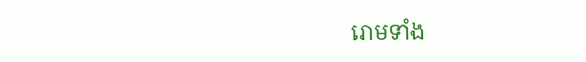រោមទាំង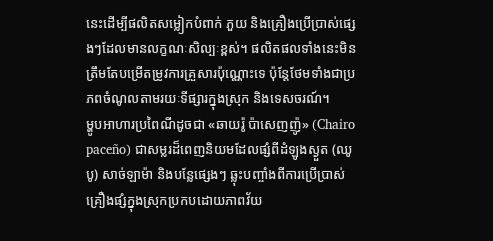នេះដើម្បីផលិតសម្លៀកបំពាក់ ភួយ និងគ្រឿងប្រើប្រាស់ផ្សេងៗដែលមានលក្ខណៈសិល្បៈខ្ពស់។ ផលិតផលទាំងនេះមិនត្រឹមតែបម្រើតម្រូវការគ្រួសារប៉ុណ្ណោះទេ ប៉ុន្តែថែមទាំងជាប្រភពចំណូលតាមរយៈទីផ្សារក្នុងស្រុក និងទេសចរណ៍។
ម្ហូបអាហារប្រពៃណីដូចជា «ឆាយរ៉ូ ប៉ាសេញញ៉ូ» (Chairo paceño) ជាសម្លរដ៏ពេញនិយមដែលផ្សំពីដំឡូងស្ងួត (ឈូបូ) សាច់ឡាម៉ា និងបន្លែផ្សេងៗ ឆ្លុះបញ្ចាំងពីការប្រើប្រាស់គ្រឿងផ្សំក្នុងស្រុកប្រកបដោយភាពវ័យ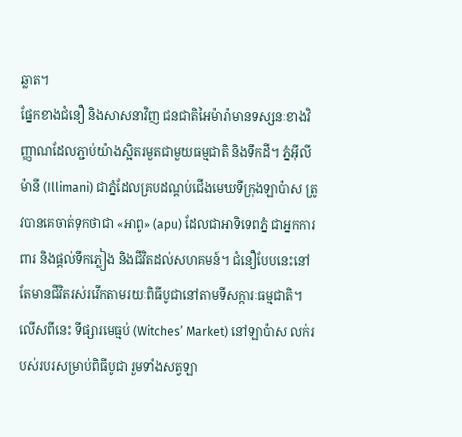ឆ្លាត។
ផ្នែកខាងជំនឿ និងសាសនាវិញ ជនជាតិអៃម៉ារ៉ាមានទស្សនៈខាងវិញ្ញាណដែលភ្ជាប់យ៉ាងស្អិតរមួតជាមួយធម្មជាតិ និងទឹកដី។ ភ្នំអ៊ីលីម៉ានី (Illimani) ជាភ្នំដែលគ្របដណ្តប់ជើងមេឃទីក្រុងឡាប៉ាស ត្រូវបានគេចាត់ទុកថាជា «អាពូ» (apu) ដែលជាអាទិទេពភ្នំ ជាអ្នកការពារ និងផ្តល់ទឹកភ្លៀង និងជីវិតដល់សហគមន៍។ ជំនឿបែបនេះនៅតែមានជីវិតរស់រវើកតាមរយៈពិធីបូជានៅតាមទីសក្ការៈធម្មជាតិ។ លើសពីនេះ ទីផ្សារមេធ្មប់ (Witches’ Market) នៅឡាប៉ាស លក់របស់របរសម្រាប់ពិធីបូជា រួមទាំងសត្វឡា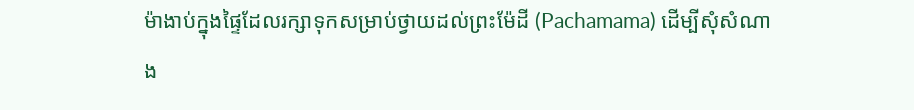ម៉ាងាប់ក្នុងផ្ទៃដែលរក្សាទុកសម្រាប់ថ្វាយដល់ព្រះម៉ែដី (Pachamama) ដើម្បីសុំសំណាង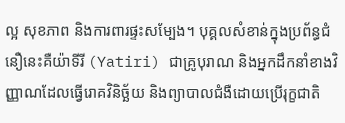ល្អ សុខភាព និងការពារផ្ទះសម្បែង។ បុគ្គលសំខាន់ក្នុងប្រព័ន្ធជំនឿនេះគឺយ៉ាទីរី (Yatiri) ជាគ្រូបុរាណ និងអ្នកដឹកនាំខាងវិញ្ញាណដែលធ្វើរោគវិនិច្ឆ័យ និងព្យាបាលជំងឺដោយប្រើរុក្ខជាតិ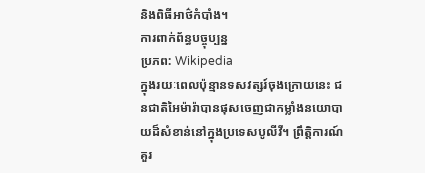និងពិធីអាថ៌កំបាំង។
ការពាក់ព័ន្ធបច្ចុប្បន្ន
ប្រភព: Wikipedia
ក្នុងរយៈពេលប៉ុន្មានទសវត្សរ៍ចុងក្រោយនេះ ជនជាតិអៃម៉ារ៉ាបានផុសចេញជាកម្លាំងនយោបាយដ៏សំខាន់នៅក្នុងប្រទេសបូលីវី។ ព្រឹត្តិការណ៍គួរ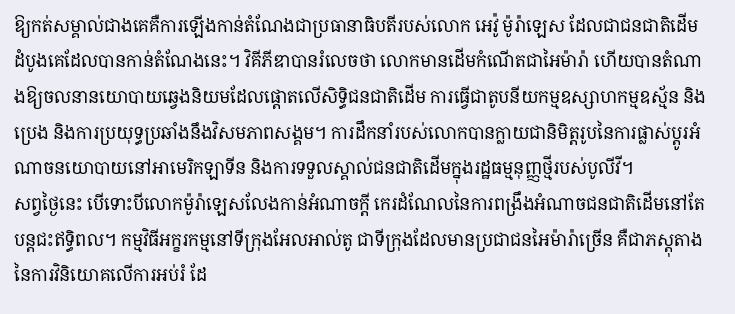ឱ្យកត់សម្គាល់ជាងគេគឺការឡើងកាន់តំណែងជាប្រធានាធិបតីរបស់លោក អេវ៉ូ ម៉ូរ៉ាឡេស ដែលជាជនជាតិដើមដំបូងគេដែលបានកាន់តំណែងនេះ។ វិគីភីឌាបានរំលេចថា លោកមានដើមកំណើតជាអៃម៉ារ៉ា ហើយបានតំណាងឱ្យចលនានយោបាយឆ្វេងនិយមដែលផ្តោតលើសិទ្ធិជនជាតិដើម ការធ្វើជាតូបនីយកម្មឧស្សាហកម្មឧស្ម័ន និងប្រេង និងការប្រយុទ្ធប្រឆាំងនឹងវិសមភាពសង្គម។ ការដឹកនាំរបស់លោកបានក្លាយជានិមិត្តរូបនៃការផ្លាស់ប្តូរអំណាចនយោបាយនៅអាមេរិកឡាទីន និងការទទួលស្គាល់ជនជាតិដើមក្នុងរដ្ឋធម្មនុញ្ញថ្មីរបស់បូលីវី។
សព្វថ្ងៃនេះ បើទោះបីលោកម៉ូរ៉ាឡេសលែងកាន់អំណាចក្តី កេរដំណែលនៃការពង្រឹងអំណាចជនជាតិដើមនៅតែបន្តជះឥទ្ធិពល។ កម្មវិធីអក្ខរកម្មនៅទីក្រុងអែលអាល់តូ ជាទីក្រុងដែលមានប្រជាជនអៃម៉ារ៉ាច្រើន គឺជាភស្តុតាងនៃការវិនិយោគលើការអប់រំ ដែ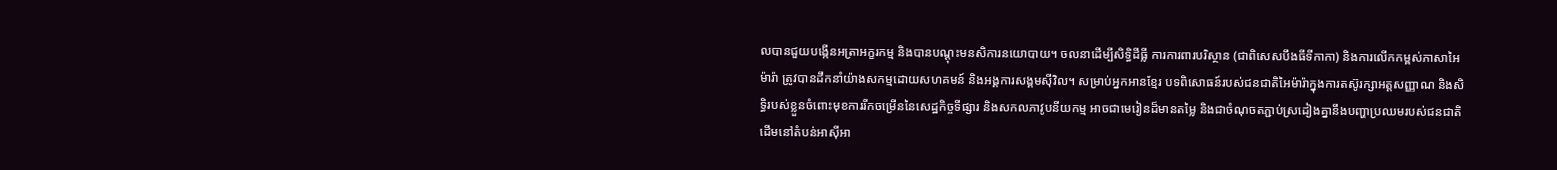លបានជួយបង្កើនអត្រាអក្ខរកម្ម និងបានបណ្តុះមនសិការនយោបាយ។ ចលនាដើម្បីសិទ្ធិដីធ្លី ការការពារបរិស្ថាន (ជាពិសេសបឹងធីទីកាកា) និងការលើកកម្ពស់ភាសាអៃម៉ារ៉ា ត្រូវបានដឹកនាំយ៉ាងសកម្មដោយសហគមន៍ និងអង្គការសង្គមស៊ីវិល។ សម្រាប់អ្នកអានខ្មែរ បទពិសោធន៍របស់ជនជាតិអៃម៉ារ៉ាក្នុងការតស៊ូរក្សាអត្តសញ្ញាណ និងសិទ្ធិរបស់ខ្លួនចំពោះមុខការរីកចម្រើននៃសេដ្ឋកិច្ចទីផ្សារ និងសកលភាវូបនីយកម្ម អាចជាមេរៀនដ៏មានតម្លៃ និងជាចំណុចតភ្ជាប់ស្រដៀងគ្នានឹងបញ្ហាប្រឈមរបស់ជនជាតិដើមនៅតំបន់អាស៊ីអា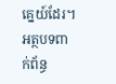គ្នេយ៍ដែរ។
អត្ថបទពាក់ព័ន្ធ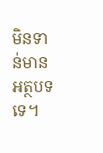មិនទាន់មានអត្ថបទទេ។